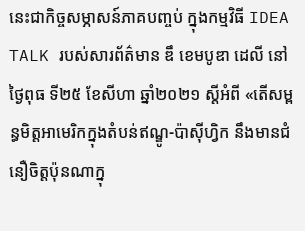នេះជាកិច្ចសម្ភាសន៍ភាគបញ្ចប់ ក្នុងកម្មវិធី IDEA TALK របស់សារព័ត៌មាន ឌឹ ខេមបូឌា ដេលី នៅថ្ងៃពុធ ទី២៥ ខែសីហា ឆ្នាំ២០២១ ស្ដីអំពី «តើសម្ពន្ធមិត្តអាមេរិកក្នុងតំបន់ឥណ្ឌូ-ប៉ាស៊ីហ្វិក នឹងមានជំនឿចិត្តប៉ុនណាក្នុ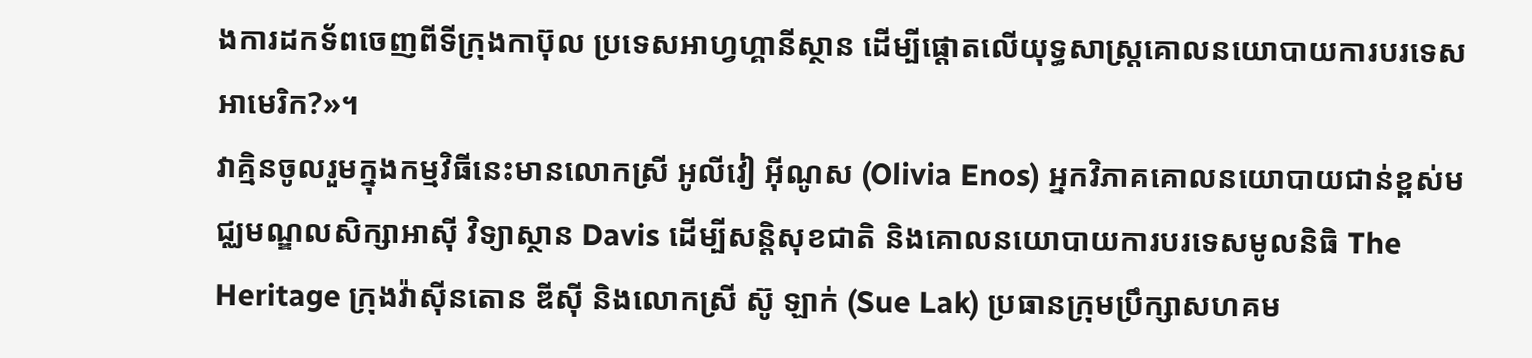ងការដកទ័ពចេញពីទីក្រុងកាប៊ុល ប្រទេសអាហ្វហ្គានីស្ថាន ដើម្បីផ្ដោតលើយុទ្ធសាស្ត្រគោលនយោបាយការបរទេសអាមេរិក?»។
វាគ្មិនចូលរួមក្នុងកម្មវិធីនេះមានលោកស្រី អូលីវៀ អ៊ីណូស (Olivia Enos) អ្នកវិភាគគោលនយោបាយជាន់ខ្ពស់មជ្ឈមណ្ឌលសិក្សាអាស៊ី វិទ្យាស្ថាន Davis ដើម្បីសន្តិសុខជាតិ និងគោលនយោបាយការបរទេសមូលនិធិ The Heritage ក្រុងវ៉ាស៊ីនតោន ឌីស៊ី និងលោកស្រី ស៊ូ ឡាក់ (Sue Lak) ប្រធានក្រុមប្រឹក្សាសហគម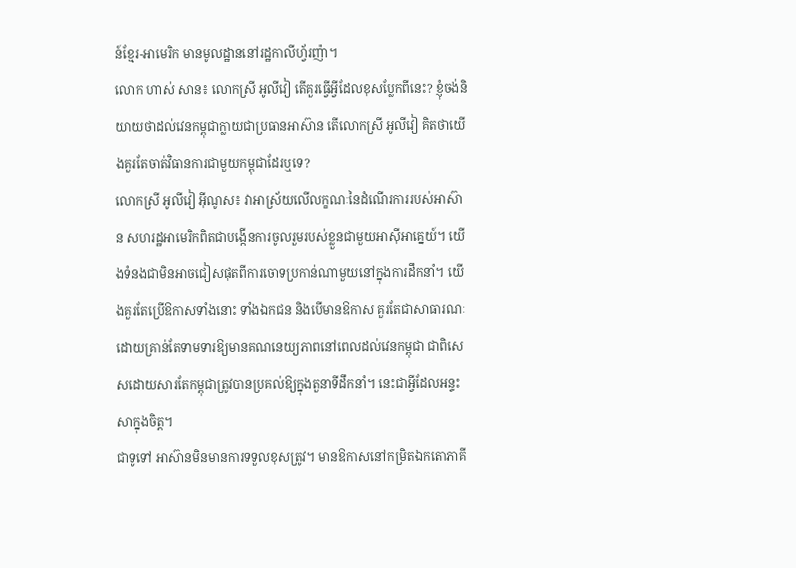ន៍ខ្មែរ-អាមេរិក មានមូលដ្ឋាននៅរដ្ឋកាលីហ្វ័រញ៉ា។
លោក ហាស់ សាន៖ លោកស្រី អូលីវៀ តើគួរធ្វើអ្វីដែលខុសប្លែកពីនេះ? ខ្ញុំចង់និយាយថាដល់វេនកម្ពុជាក្លាយជាប្រធានអាស៊ាន តើលោកស្រី អូលីវៀ គិតថាយើងគួរតែចាត់វិធានការជាមួយកម្ពុជាដែរឬទេ?
លោកស្រី អូលីវៀ អ៊ីណូស៖ វាអាស្រ័យលើលក្ខណៈនៃដំណើរការរបស់អាស៊ាន សហរដ្ឋអាមេរិកពិតជាបង្កើនការចូលរួមរបស់ខ្លួនជាមួយអាស៊ីអាគ្នេយ៍។ យើងទំនងជាមិនអាចជៀសផុតពីការចោទប្រកាន់ណាមួយនៅក្នុងការដឹកនាំ។ យើងគួរតែប្រើឱកាសទាំងនោះ ទាំងឯកជន និងបើមានឱកាស គួរតែជាសាធារណៈដោយគ្រាន់តែទាមទារឱ្យមានគណនេយ្យភាពនៅពេលដល់វេនកម្ពុជា ជាពិសេសដោយសារតែកម្ពុជាត្រូវបានប្រគល់ឱ្យក្នុងតួនាទីដឹកនាំ។ នេះជាអ្វីដែលអន្ទះសាក្នុងចិត្ត។
ជាទូទៅ អាស៊ានមិនមានការទទួលខុសត្រូវ។ មានឱកាសនៅកម្រិតឯកតោភាគី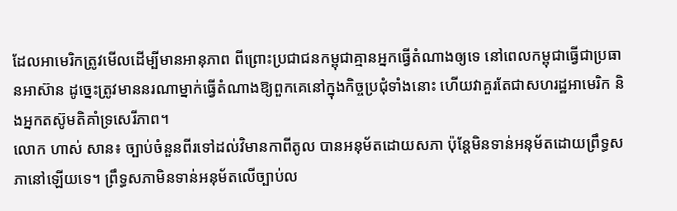ដែលអាមេរិកត្រូវមើលដើម្បីមានអានុភាព ពីព្រោះប្រជាជនកម្ពុជាគ្មានអ្នកធ្វើតំណាងឲ្យទេ នៅពេលកម្ពុជាធ្វើជាប្រធានអាស៊ាន ដូច្នេះត្រូវមាននរណាម្នាក់ធ្វើតំណាងឱ្យពួកគេនៅក្នុងកិច្ចប្រជុំទាំងនោះ ហើយវាគួរតែជាសហរដ្ឋអាមេរិក និងអ្នកតស៊ូមតិគាំទ្រសេរីភាព។
លោក ហាស់ សាន៖ ច្បាប់ចំនួនពីរទៅដល់វិមានកាពីតូល បានអនុម័តដោយសភា ប៉ុន្តែមិនទាន់អនុម័តដោយព្រឹទ្ធសភានៅឡើយទេ។ ព្រឹទ្ធសភាមិនទាន់អនុម័តលើច្បាប់ល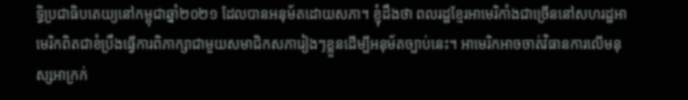ទ្ធិប្រជាធិបតេយ្យនៅកម្ពុជាឆ្នាំ២០២១ ដែលបានអនុម័តដោយសភា។ ខ្ញុំដឹងថា ពលរដ្ឋខ្មែរអាមេរិកាំងជាច្រើននៅសហរដ្ឋអាមេរិកពិតជាខំប្រឹងធ្វើការពិភាក្សាជាមួយសមាជិកសភារៀងៗខ្លួនដើម្បីអនុម័តច្បាប់នេះ។ អាមេរិកអាចចាត់វិធានការលើមនុស្សអាក្រក់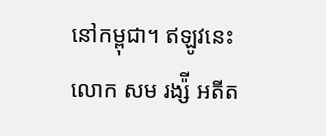នៅកម្ពុជា។ ឥឡូវនេះ លោក សម រង្ស៉ី អតីត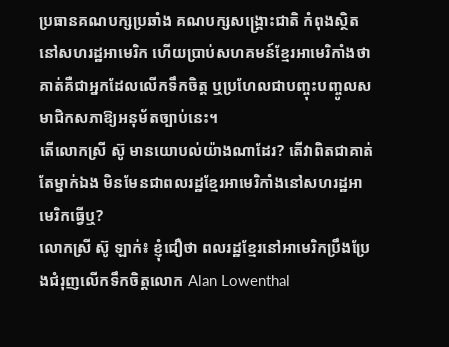ប្រធានគណបក្សប្រឆាំង គណបក្សសង្គ្រោះជាតិ កំពុងស្ថិតនៅសហរដ្ឋអាមេរិក ហើយប្រាប់សហគមន៍ខ្មែរអាមេរិកាំងថា គាត់គឺជាអ្នកដែលលើកទឹកចិត្ត ឬប្រហែលជាបញ្ចុះបញ្ចូលសមាជិកសភាឱ្យអនុម័តច្បាប់នេះ។
តើលោកស្រី ស៊ូ មានយោបល់យ៉ាងណាដែរ? តើវាពិតជាគាត់តែម្នាក់ឯង មិនមែនជាពលរដ្ឋខ្មែរអាមេរិកាំងនៅសហរដ្ឋអាមេរិកធ្វើឬ?
លោកស្រី ស៊ូ ឡាក់៖ ខ្ញុំជឿថា ពលរដ្ឋខ្មែរនៅអាមេរិកប្រឹងប្រែងជំរុញលើកទឹកចិត្តលោក Alan Lowenthal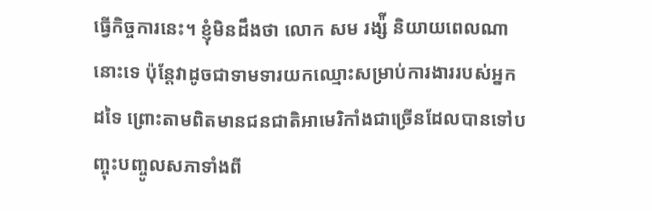ធ្វើកិច្ចការនេះ។ ខ្ញុំមិនដឹងថា លោក សម រង្ស៉ី និយាយពេលណានោះទេ ប៉ុន្តែវាដូចជាទាមទារយកឈ្មោះសម្រាប់ការងាររបស់អ្នកដទៃ ព្រោះតាមពិតមានជនជាតិអាមេរិកាំងជាច្រើនដែលបានទៅបញ្ចុះបញ្ចូលសភាទាំងពី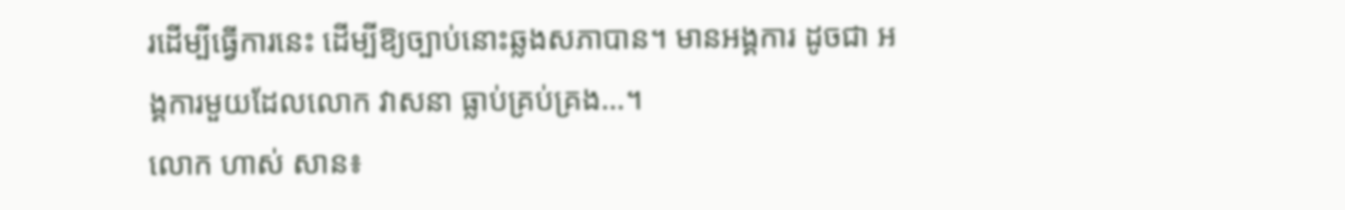រដើម្បីធ្វើការនេះ ដើម្បីឱ្យច្បាប់នោះឆ្លងសភាបាន។ មានអង្គការ ដូចជា អង្គការមួយដែលលោក វាសនា ធ្លាប់គ្រប់គ្រង…។
លោក ហាស់ សាន៖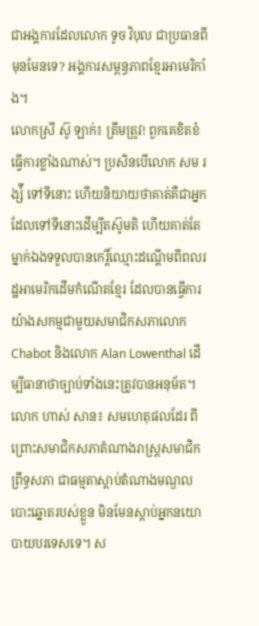ជាអង្គការដែលលោក ទូច វិបុល ជាប្រធានពីមុនមែនទេ? អង្គការសម្ពន្ធភាពខ្មែរអាមេរិកាំង។
លោកស្រី ស៊ូ ឡាក់៖ ត្រឹមត្រូវ! ពួកគេខិតខំធ្វើការខ្លាំងណាស់។ ប្រសិនបើលោក សម រង្ស៉ី ទៅទីនោះ ហើយនិយាយថាគាត់គឺជាអ្នកដែលទៅទីនោះដើម្បីតស៊ូមតិ ហើយគាត់តែម្នាក់ឯងទទួលបានកេរ្តិ៍ឈ្មោះដណ្តើមពីពលរដ្ឋអាមេរិកដើមកំណើតខ្មែរ ដែលបានធ្វើការយ៉ាងសកម្មជាមួយសមាជិកសភាលោក Chabot និងលោក Alan Lowenthal ដើម្បីធានាថាច្បាប់ទាំងនេះត្រូវបានអនុម័ត។
លោក ហាស់ សាន៖ សមហេតុផលដែរ ពីព្រោះសមាជិកសភាតំណាងរាស្ត្រសមាជិកព្រឹទ្ធសភា ជាធម្មតាស្តាប់តំណាងមណ្ឌលបោះឆ្នោតរបស់ខ្លួន មិនមែនស្តាប់អ្នកនយោបាយបរទេសទេ។ ស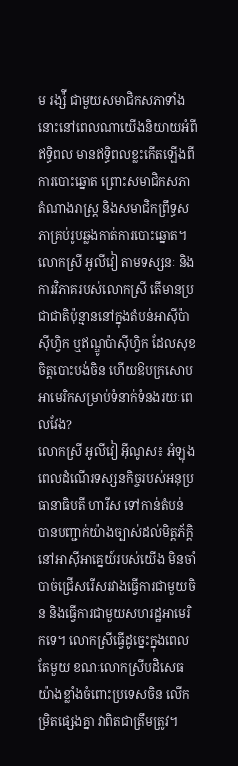ម រង្ស៉ី ជាមួយសមាជិកសភាទាំងនោះនៅពេលណាយើងនិយាយអំពីឥទ្ធិពល មានឥទ្ធិពលខ្លះកើតឡើងពីការបោះឆ្នោត ព្រោះសមាជិកសភា តំណាងរាស្ត្រ និងសមាជិកព្រឹទ្ធសភាគ្រប់រូបឆ្លងកាត់ការបោះឆ្នោត។
លោកស្រី អូលីវៀ តាមទស្សនៈ និងការវិភាគរបស់លោកស្រី តើមានប្រជាជាតិប៉ុន្មាននៅក្នុងតំបន់អាស៊ីប៉ាស៊ីហ្វិក ឬឥណ្ឌូប៉ាស៊ីហ្វិក ដែលសុខចិត្តបោះបង់ចិន ហើយឱបក្រសោបអាមេរិកសម្រាប់ទំនាក់ទំនងរយៈពេលវែង?
លោកស្រី អូលីវៀ អ៊ីណូស៖ អំឡុងពេលដំណើរទស្សនកិច្ចរបស់អនុប្រធានាធិបតី ហារីស ទៅកាន់តំបន់ បានបញ្ជាក់យ៉ាងច្បាស់ដល់មិត្តភ័ក្ដិនៅអាស៊ីអាគ្នេយ៍របស់យើង មិនចាំបាច់ជ្រើសរើសរវាងធ្វើការជាមួយចិន និងធ្វើការជាមួយសហរដ្ឋអាមេរិកទេ។ លោកស្រីធ្វើដូច្នេះក្នុងពេលតែមួយ ខណៈលោកស្រីបដិសេធយ៉ាងខ្លាំងចំពោះប្រទេសចិន លើកម្រិតផ្សេងគ្នា វាពិតជាត្រឹមត្រូវ។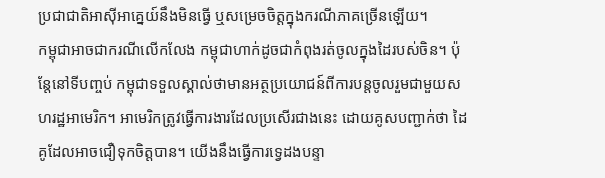ប្រជាជាតិអាស៊ីអាគ្នេយ៍នឹងមិនធ្វើ ឬសម្រេចចិត្តក្នុងករណីភាគច្រើនឡើយ។
កម្ពុជាអាចជាករណីលើកលែង កម្ពុជាហាក់ដូចជាកំពុងរត់ចូលក្នុងដៃរបស់ចិន។ ប៉ុន្តែនៅទីបញ្ចប់ កម្ពុជាទទួលស្គាល់ថាមានអត្ថប្រយោជន៍ពីការបន្តចូលរួមជាមួយសហរដ្ឋអាមេរិក។ អាមេរិកត្រូវធ្វើការងារដែលប្រសើរជាងនេះ ដោយគូសបញ្ជាក់ថា ដៃគូដែលអាចជឿទុកចិត្តបាន។ យើងនឹងធ្វើការទ្វេដងបន្ទា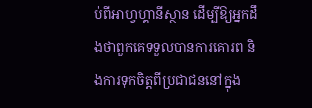ប់ពីអាហ្វហ្គានីស្ថាន ដើម្បីឱ្យអ្នកដឹងថាពួកគេទទួលបានការគោរព និងការទុកចិត្តពីប្រជាជននៅក្នុង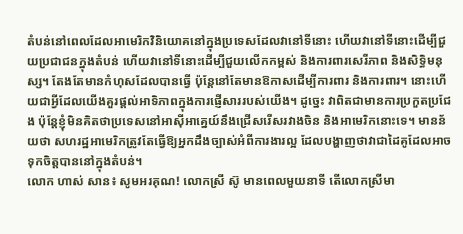តំបន់នៅពេលដែលអាមេរិកវិនិយោគនៅក្នុងប្រទេសដែលវានៅទីនោះ ហើយវានៅទីនោះដើម្បីជួយប្រជាជនក្នុងតំបន់ ហើយវានៅទីនោះដើម្បីជួយលើកកម្ពស់ និងការពារសេរីភាព និងសិទ្ធិមនុស្ស។ តែងតែមានកំហុសដែលបានធ្វើ ប៉ុន្តែនៅតែមានឱកាសដើម្បីការពារ និងការពារ។ នោះហើយជាអ្វីដែលយើងគួរផ្តល់អាទិភាពក្នុងការផ្ញើសាររបស់យើង។ ដូច្នេះ វាពិតជាមានការប្រកួតប្រជែង ប៉ុន្តែខ្ញុំមិនគិតថាប្រទេសនៅអាស៊ីអាគ្នេយ៍នឹងជ្រើសរើសរវាងចិន និងអាមេរិកនោះទេ។ មានន័យថា សហរដ្ឋអាមេរិកត្រូវតែធ្វើឱ្យអ្នកដឹងច្បាស់អំពីការងារល្អ ដែលបង្ហាញថាវាជាដៃគូដែលអាចទុកចិត្តបាននៅក្នុងតំបន់។
លោក ហាស់ សាន៖ សូមអរគុណ! លោកស្រី ស៊ូ មានពេលមួយនាទី តើលោកស្រីមា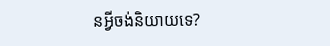នអ្វីចង់និយាយទេ?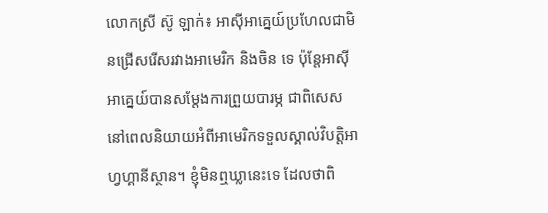លោកស្រី ស៊ូ ឡាក់៖ អាស៊ីអាគ្នេយ៍ប្រហែលជាមិនជ្រើសរើសរវាងអាមេរិក និងចិន ទេ ប៉ុន្តែអាស៊ីអាគ្នេយ៍បានសម្ដែងការព្រួយបារម្ភ ជាពិសេសនៅពេលនិយាយអំពីអាមេរិកទទួលស្គាល់វិបត្តិអាហ្វហ្គានីស្ថាន។ ខ្ញុំមិនឮឃ្លានេះទេ ដែលថាពិ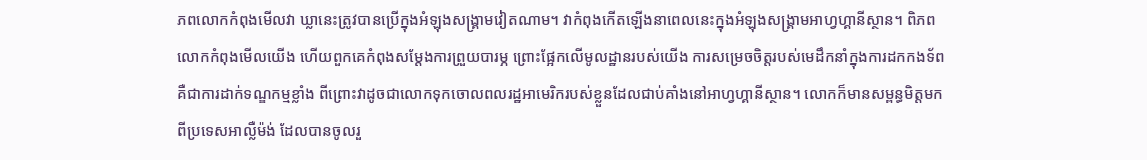ភពលោកកំពុងមើលវា ឃ្លានេះត្រូវបានប្រើក្នុងអំឡុងសង្គ្រាមវៀតណាម។ វាកំពុងកើតឡើងនាពេលនេះក្នុងអំឡុងសង្គ្រាមអាហ្វហ្គានីស្ថាន។ ពិភពលោកកំពុងមើលយើង ហើយពួកគេកំពុងសម្ដែងការព្រួយបារម្ភ ព្រោះផ្អែកលើមូលដ្ឋានរបស់យើង ការសម្រេចចិត្តរបស់មេដឹកនាំក្នុងការដកកងទ័ព គឺជាការដាក់ទណ្ឌកម្មខ្លាំង ពីព្រោះវាដូចជាលោកទុកចោលពលរដ្ឋអាមេរិករបស់ខ្លួនដែលជាប់គាំងនៅអាហ្វហ្គានីស្ថាន។ លោកក៏មានសម្ពន្ធមិត្តមកពីប្រទេសអាល្លឺម៉ង់ ដែលបានចូលរួ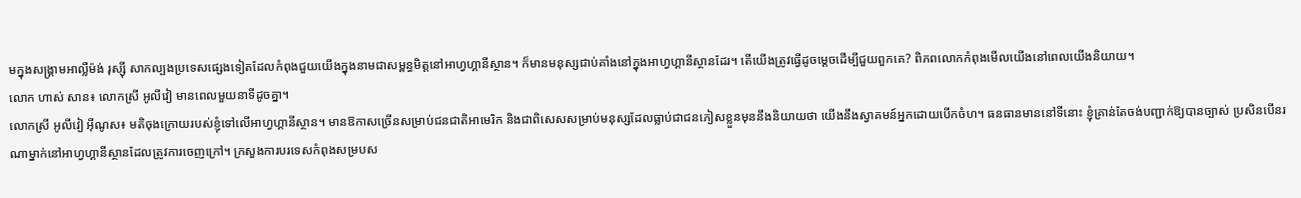មក្នុងសង្គ្រាមអាល្លឺម៉ង់ រុស្ស៊ី សាកល្បងប្រទេសផ្សេងទៀតដែលកំពុងជួយយើងក្នុងនាមជាសម្ពន្ធមិត្តនៅអាហ្វហ្គានីស្ថាន។ ក៏មានមនុស្សជាប់គាំងនៅក្នុងអាហ្វហ្គានីស្ថានដែរ។ តើយើងត្រូវធ្វើដូចម្តេចដើម្បីជួយពួកគេ? ពិភពលោកកំពុងមើលយើងនៅពេលយើងនិយាយ។
លោក ហាស់ សាន៖ លោកស្រី អូលីវៀ មានពេលមួយនាទីដូចគ្នា។
លោកស្រី អូលីវៀ អ៊ីណូស៖ មតិចុងក្រោយរបស់ខ្ញុំទៅលើអាហ្វហ្គានីស្ថាន។ មានឱកាសច្រើនសម្រាប់ជនជាតិអាមេរិក និងជាពិសេសសម្រាប់មនុស្សដែលធ្លាប់ជាជនភៀសខ្លួនមុននឹងនិយាយថា យើងនឹងស្វាគមន៍អ្នកដោយបើកចំហ។ ធនធានមាននៅទីនោះ ខ្ញុំគ្រាន់តែចង់បញ្ជាក់ឱ្យបានច្បាស់ ប្រសិនបើនរណាម្នាក់នៅអាហ្វហ្គានីស្ថានដែលត្រូវការចេញក្រៅ។ ក្រសួងការបរទេសកំពុងសម្របស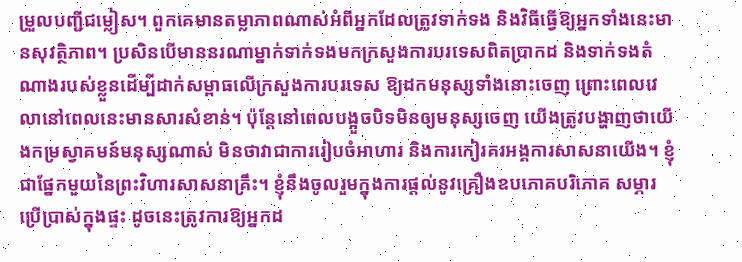ម្រួលបញ្ជីជម្លៀស។ ពួកគេមានតម្លាភាពណាស់អំពីអ្នកដែលត្រូវទាក់ទង និងវិធីធ្វើឱ្យអ្នកទាំងនេះមានសុវត្ថិភាព។ ប្រសិនបើមាននរណាម្នាក់ទាក់ទងមកក្រសួងការបរទេសពិតប្រាកដ និងទាក់ទងតំណាងរបស់ខ្លួនដើម្បីដាក់សម្ពាធលើក្រសួងការបរទេស ឱ្យដកមនុស្សទាំងនោះចេញ ព្រោះពេលវេលានៅពេលនេះមានសារសំខាន់។ ប៉ុន្តែនៅពេលបង្អួចបិទមិនឲ្យមនុស្សចេញ យើងត្រូវបង្ហាញថាយើងកម្រស្វាគមន៍មនុស្សណាស់ មិនថាវាជាការរៀបចំអាហារ និងការកៀរគរអង្គការសាសនាយើង។ ខ្ញុំជាផ្នែកមួយនៃព្រះវិហារសាសនាគ្រឹះ។ ខ្ញុំនឹងចូលរួមក្នុងការផ្តល់នូវគ្រឿងឧបភោគបរិភោគ សម្ភារប្រើប្រាស់ក្នុងផ្ទះ ដូចនេះត្រូវការឱ្យអ្នកដ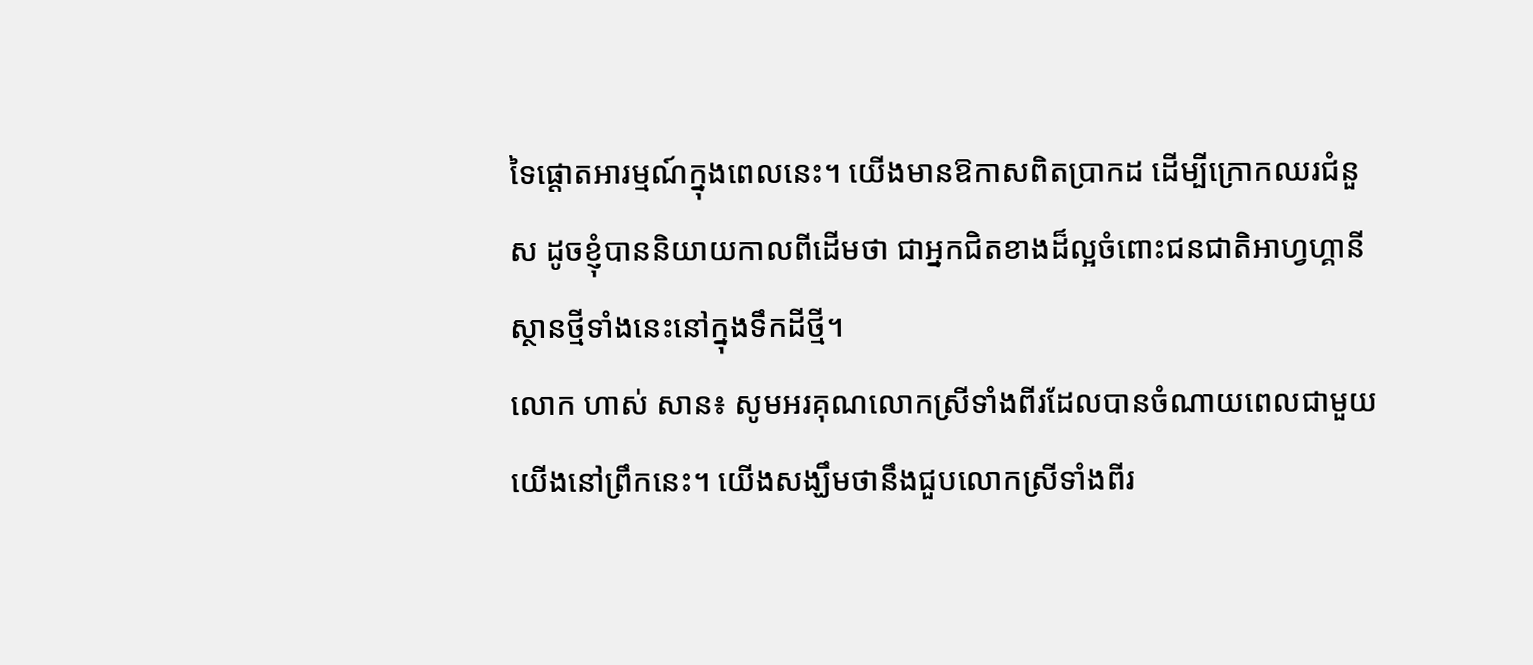ទៃផ្ដោតអារម្មណ៍ក្នុងពេលនេះ។ យើងមានឱកាសពិតប្រាកដ ដើម្បីក្រោកឈរជំនួស ដូចខ្ញុំបាននិយាយកាលពីដើមថា ជាអ្នកជិតខាងដ៏ល្អចំពោះជនជាតិអាហ្វហ្គានីស្ថានថ្មីទាំងនេះនៅក្នុងទឹកដីថ្មី។
លោក ហាស់ សាន៖ សូមអរគុណលោកស្រីទាំងពីរដែលបានចំណាយពេលជាមួយយើងនៅព្រឹកនេះ។ យើងសង្ឃឹមថានឹងជួបលោកស្រីទាំងពីរ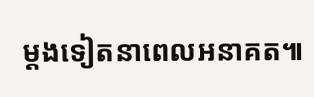ម្តងទៀតនាពេលអនាគត៕